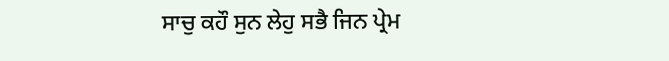ਸਾਚੁ ਕਹੌ ਸੁਨ ਲੇਹੁ ਸਭੈ ਜਿਨ ਪ੍ਰੇਮ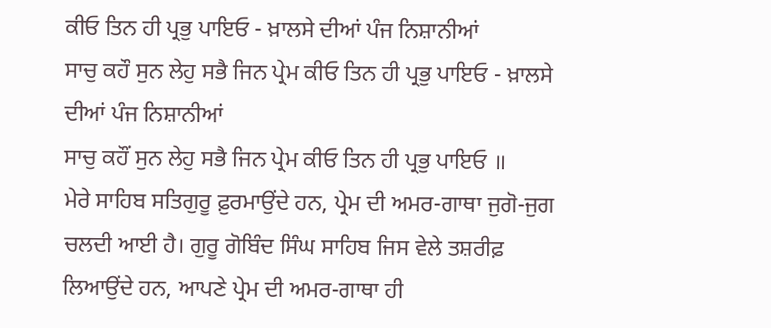ਕੀਓ ਤਿਨ ਹੀ ਪ੍ਰਭੁ ਪਾਇਓ - ਖ਼ਾਲਸੇ ਦੀਆਂ ਪੰਜ ਨਿਸ਼ਾਨੀਆਂ
ਸਾਚੁ ਕਹੌ ਸੁਨ ਲੇਹੁ ਸਭੈ ਜਿਨ ਪ੍ਰੇਮ ਕੀਓ ਤਿਨ ਹੀ ਪ੍ਰਭੁ ਪਾਇਓ - ਖ਼ਾਲਸੇ ਦੀਆਂ ਪੰਜ ਨਿਸ਼ਾਨੀਆਂ
ਸਾਚੁ ਕਹੌਂ ਸੁਨ ਲੇਹੁ ਸਭੈ ਜਿਨ ਪ੍ਰੇਮ ਕੀਓ ਤਿਨ ਹੀ ਪ੍ਰਭੁ ਪਾਇਓ ॥
ਮੇਰੇ ਸਾਹਿਬ ਸਤਿਗੁਰੂ ਫ਼ੁਰਮਾਉਂਦੇ ਹਨ, ਪ੍ਰੇਮ ਦੀ ਅਮਰ-ਗਾਥਾ ਜੁਗੋ-ਜੁਗ ਚਲਦੀ ਆਈ ਹੈ। ਗੁਰੂ ਗੋਬਿੰਦ ਸਿੰਘ ਸਾਹਿਬ ਜਿਸ ਵੇਲੇ ਤਸ਼ਰੀਫ਼ ਲਿਆਉਂਦੇ ਹਨ, ਆਪਣੇ ਪ੍ਰੇਮ ਦੀ ਅਮਰ-ਗਾਥਾ ਹੀ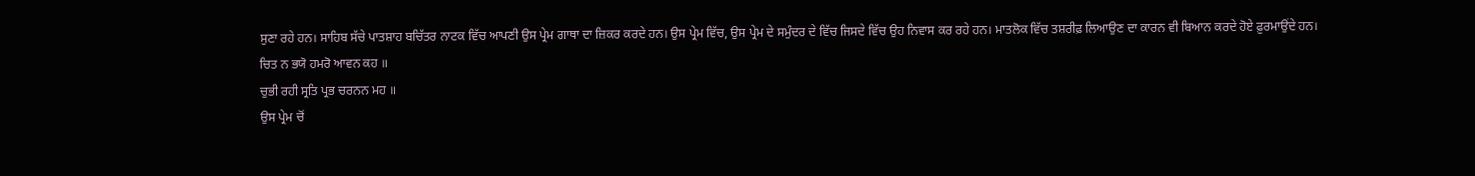ਸੁਣਾ ਰਹੇ ਹਨ। ਸਾਹਿਬ ਸੱਚੇ ਪਾਤਸ਼ਾਹ ਬਚਿੱਤਰ ਨਾਟਕ ਵਿੱਚ ਆਪਣੀ ਉਸ ਪ੍ਰੇਮ ਗਾਥਾ ਦਾ ਜ਼ਿਕਰ ਕਰਦੇ ਹਨ। ਉਸ ਪ੍ਰੇਮ ਵਿੱਚ, ਉਸ ਪ੍ਰੇਮ ਦੇ ਸਮੁੰਦਰ ਦੇ ਵਿੱਚ ਜਿਸਦੇ ਵਿੱਚ ਉਹ ਨਿਵਾਸ ਕਰ ਰਹੇ ਹਨ। ਮਾਤਲੋਕ ਵਿੱਚ ਤਸ਼ਰੀਫ਼ ਲਿਆਉਣ ਦਾ ਕਾਰਨ ਵੀ ਬਿਆਨ ਕਰਦੇ ਹੋਏ ਫ਼ੁਰਮਾਉਂਦੇ ਹਨ।
ਚਿਤ ਨ ਭਯੋ ਹਮਰੋ ਆਵਨ ਕਹ ॥
ਚੁਭੀ ਰਹੀ ਸ੍ਰਤਿ ਪ੍ਰਭ ਚਰਨਨ ਮਹ ॥
ਉਸ ਪ੍ਰੇਮ ਚੋਂ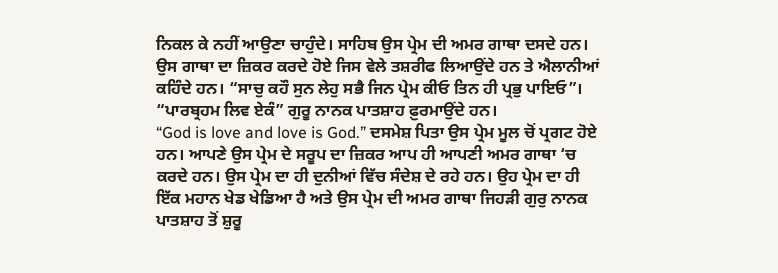ਨਿਕਲ ਕੇ ਨਹੀਂ ਆਉਣਾ ਚਾਹੁੰਦੇ। ਸਾਹਿਬ ਉਸ ਪ੍ਰੇਮ ਦੀ ਅਮਰ ਗਾਥਾ ਦਸਦੇ ਹਨ। ਉਸ ਗਾਥਾ ਦਾ ਜ਼ਿਕਰ ਕਰਦੇ ਹੋਏ ਜਿਸ ਵੇਲੇ ਤਸ਼ਰੀਫ ਲਿਆਉਂਦੇ ਹਨ ਤੇ ਐਲਾਨੀਆਂ ਕਹਿੰਦੇ ਹਨ। “ਸਾਚੁ ਕਹੌ ਸੁਨ ਲੇਹੁ ਸਭੈ ਜਿਨ ਪ੍ਰੇਮ ਕੀਓ ਤਿਨ ਹੀ ਪ੍ਰਭੁ ਪਾਇਓ”।
“ਪਾਰਬ੍ਰਹਮ ਲਿਵ ਏਕੰ” ਗੁਰੂ ਨਾਨਕ ਪਾਤਸ਼ਾਹ ਫ਼ੁਰਮਾਉਂਦੇ ਹਨ।
“God is love and love is God.” ਦਸਮੇਸ਼ ਪਿਤਾ ਉਸ ਪ੍ਰੇਮ ਮੂਲ ਚੋਂ ਪ੍ਰਗਟ ਹੋਏ ਹਨ। ਆਪਣੇ ਉਸ ਪ੍ਰੇਮ ਦੇ ਸਰੂਪ ਦਾ ਜ਼ਿਕਰ ਆਪ ਹੀ ਆਪਣੀ ਅਮਰ ਗਾਥਾ ‘ਚ ਕਰਦੇ ਹਨ। ਉਸ ਪ੍ਰੇਮ ਦਾ ਹੀ ਦੁਨੀਆਂ ਵਿੱਚ ਸੰਦੇਸ਼ ਦੇ ਰਹੇ ਹਨ। ਉਹ ਪ੍ਰੇਮ ਦਾ ਹੀ ਇੱਕ ਮਹਾਨ ਖੇਡ ਖੇਡਿਆ ਹੈ ਅਤੇ ਉਸ ਪ੍ਰੇਮ ਦੀ ਅਮਰ ਗਾਥਾ ਜਿਹੜੀ ਗੁਰੁ ਨਾਨਕ ਪਾਤਸ਼ਾਹ ਤੋਂ ਸ਼ੁਰੂ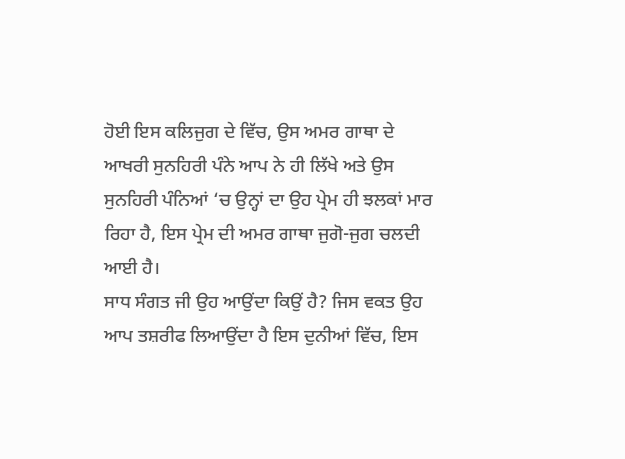ਹੋਈ ਇਸ ਕਲਿਜੁਗ ਦੇ ਵਿੱਚ, ਉਸ ਅਮਰ ਗਾਥਾ ਦੇ ਆਖਰੀ ਸੁਨਹਿਰੀ ਪੰਨੇ ਆਪ ਨੇ ਹੀ ਲਿੱਖੇ ਅਤੇ ਉਸ ਸੁਨਹਿਰੀ ਪੰਨਿਆਂ ‘ਚ ਉਨ੍ਹਾਂ ਦਾ ਉਹ ਪ੍ਰੇਮ ਹੀ ਝਲਕਾਂ ਮਾਰ ਰਿਹਾ ਹੈ, ਇਸ ਪ੍ਰੇਮ ਦੀ ਅਮਰ ਗਾਥਾ ਜੁਗੋ-ਜੁਗ ਚਲਦੀ ਆਈ ਹੈ।
ਸਾਧ ਸੰਗਤ ਜੀ ਉਹ ਆਉਂਦਾ ਕਿਉਂ ਹੈ? ਜਿਸ ਵਕਤ ਉਹ ਆਪ ਤਸ਼ਰੀਫ ਲਿਆਉਂਦਾ ਹੈ ਇਸ ਦੁਨੀਆਂ ਵਿੱਚ, ਇਸ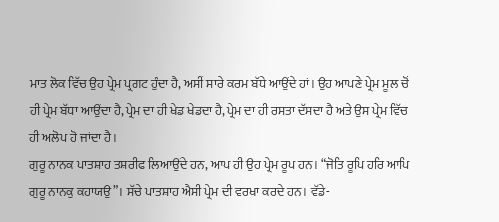ਮਾਤ ਲੋਕ ਵਿੱਚ ਉਹ ਪ੍ਰੇਮ ਪ੍ਰਗਟ ਹੁੰਦਾ ਹੈ, ਅਸੀਂ ਸਾਰੇ ਕਰਮ ਬੱਧੇ ਆਉਂਦੇ ਹਾਂ। ਉਹ ਆਪਣੇ ਪ੍ਰੇਮ ਮੂਲ ਚੋਂ ਹੀ ਪ੍ਰੇਮ ਬੱਧਾ ਆਉਂਦਾ ਹੈ, ਪ੍ਰੇਮ ਦਾ ਹੀ ਖੇਡ ਖੇਡਦਾ ਹੈ, ਪ੍ਰੇਮ ਦਾ ਹੀ ਰਸਤਾ ਦੱਸਦਾ ਹੈ ਅਤੇ ਉਸ ਪ੍ਰੇਮ ਵਿੱਚ ਹੀ ਅਲੋਪ ਹੋ ਜਾਂਦਾ ਹੈ।
ਗੁਰੂ ਨਾਨਕ ਪਾਤਸ਼ਾਹ ਤਸ਼ਰੀਫ ਲਿਆਉਂਦੇ ਹਨ, ਆਪ ਹੀ ਉਹ ਪ੍ਰੇਮ ਰੂਪ ਹਨ। “ਜੋਤਿ ਰੂਪਿ ਹਰਿ ਆਪਿ ਗੁਰੂ ਨਾਨਕੁ ਕਹਾਯਉ”। ਸੱਚੇ ਪਾਤਸ਼ਾਹ ਐਸੀ ਪ੍ਰੇਮ ਦੀ ਵਰਖਾ ਕਰਦੇ ਹਨ। ਵੱਡੇ-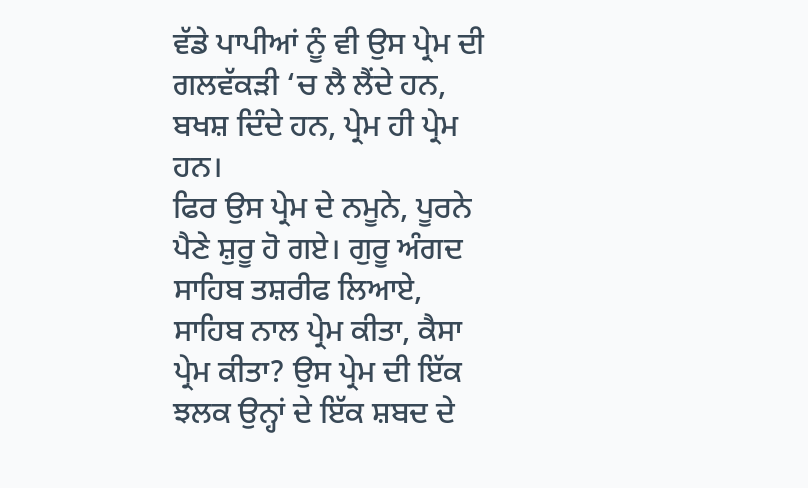ਵੱਡੇ ਪਾਪੀਆਂ ਨੂੰ ਵੀ ਉਸ ਪ੍ਰੇਮ ਦੀ ਗਲਵੱਕੜੀ ‘ਚ ਲੈ ਲੈਂਦੇ ਹਨ, ਬਖਸ਼ ਦਿੰਦੇ ਹਨ, ਪ੍ਰੇਮ ਹੀ ਪ੍ਰੇਮ ਹਨ।
ਫਿਰ ਉਸ ਪ੍ਰੇਮ ਦੇ ਨਮੂਨੇ, ਪੂਰਨੇ ਪੈਣੇ ਸ਼ੁਰੂ ਹੋ ਗਏ। ਗੁਰੂ ਅੰਗਦ ਸਾਹਿਬ ਤਸ਼ਰੀਫ ਲਿਆਏ, ਸਾਹਿਬ ਨਾਲ ਪ੍ਰੇਮ ਕੀਤਾ, ਕੈਸਾ ਪ੍ਰੇਮ ਕੀਤਾ? ਉਸ ਪ੍ਰੇਮ ਦੀ ਇੱਕ ਝਲਕ ਉਨ੍ਹਾਂ ਦੇ ਇੱਕ ਸ਼ਬਦ ਦੇ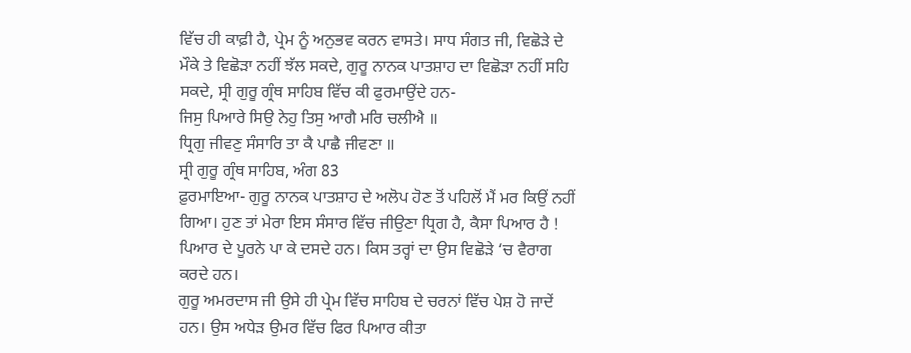ਵਿੱਚ ਹੀ ਕਾਫ਼ੀ ਹੈ, ਪ੍ਰੇਮ ਨੂੰ ਅਨੁਭਵ ਕਰਨ ਵਾਸਤੇ। ਸਾਧ ਸੰਗਤ ਜੀ, ਵਿਛੋੜੇ ਦੇ ਮੌਕੇ ਤੇ ਵਿਛੋੜਾ ਨਹੀਂ ਝੱਲ ਸਕਦੇ, ਗੁਰੂ ਨਾਨਕ ਪਾਤਸ਼ਾਹ ਦਾ ਵਿਛੋੜਾ ਨਹੀਂ ਸਹਿ ਸਕਦੇ, ਸ੍ਰੀ ਗੁਰੂ ਗ੍ਰੰਥ ਸਾਹਿਬ ਵਿੱਚ ਕੀ ਫੁਰਮਾਉਂਦੇ ਹਨ-
ਜਿਸੁ ਪਿਆਰੇ ਸਿਉ ਨੇਹੁ ਤਿਸੁ ਆਗੈ ਮਰਿ ਚਲੀਐ ॥
ਧ੍ਰਿਗੁ ਜੀਵਣੁ ਸੰਸਾਰਿ ਤਾ ਕੈ ਪਾਛੈ ਜੀਵਣਾ ॥
ਸ੍ਰੀ ਗੁਰੂ ਗ੍ਰੰਥ ਸਾਹਿਬ, ਅੰਗ 83
ਫ਼ੁਰਮਾਇਆ- ਗੁਰੂ ਨਾਨਕ ਪਾਤਸ਼ਾਹ ਦੇ ਅਲੋਪ ਹੋਣ ਤੋਂ ਪਹਿਲੋਂ ਮੈਂ ਮਰ ਕਿਉਂ ਨਹੀਂ ਗਿਆ। ਹੁਣ ਤਾਂ ਮੇਰਾ ਇਸ ਸੰਸਾਰ ਵਿੱਚ ਜੀਉਣਾ ਧ੍ਰਿਗ ਹੈ, ਕੈਸਾ ਪਿਆਰ ਹੈ ! ਪਿਆਰ ਦੇ ਪੂਰਨੇ ਪਾ ਕੇ ਦਸਦੇ ਹਨ। ਕਿਸ ਤਰ੍ਹਾਂ ਦਾ ਉਸ ਵਿਛੋੜੇ ‘ਚ ਵੈਰਾਗ ਕਰਦੇ ਹਨ।
ਗੁਰੂ ਅਮਰਦਾਸ ਜੀ ਉਸੇ ਹੀ ਪ੍ਰੇਮ ਵਿੱਚ ਸਾਹਿਬ ਦੇ ਚਰਨਾਂ ਵਿੱਚ ਪੇਸ਼ ਹੋ ਜਾਦੇਂ ਹਨ। ਉਸ ਅਧੇੜ ਉਮਰ ਵਿੱਚ ਫਿਰ ਪਿਆਰ ਕੀਤਾ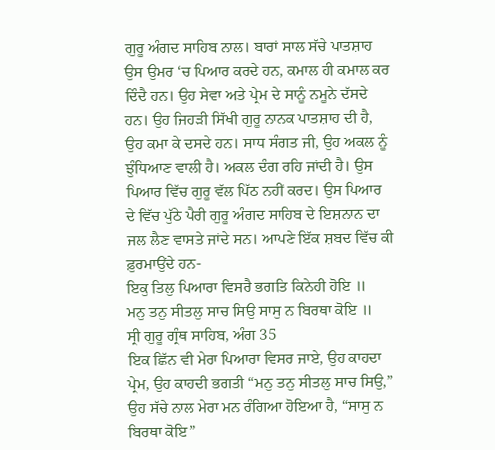ਗੁਰੂ ਅੰਗਦ ਸਾਹਿਬ ਨਾਲ। ਬਾਰਾਂ ਸਾਲ ਸੱਚੇ ਪਾਤਸ਼ਾਹ ਉਸ ਉਮਰ ‘ਚ ਪਿਆਰ ਕਰਦੇ ਹਨ, ਕਮਾਲ ਹੀ ਕਮਾਲ ਕਰ ਦਿੰਦੈ ਹਨ। ਉਹ ਸੇਵਾ ਅਤੇ ਪ੍ਰੇਮ ਦੇ ਸਾਨੂੰ ਨਮੂਨੇ ਦੱਸਦੇ ਹਨ। ਉਹ ਜਿਹੜੀ ਸਿੱਖੀ ਗੁਰੂ ਨਾਨਕ ਪਾਤਸ਼ਾਹ ਦੀ ਹੈ, ਉਹ ਕਮਾ ਕੇ ਦਸਦੇ ਹਨ। ਸਾਧ ਸੰਗਤ ਜੀ, ਉਹ ਅਕਲ ਨੂੰ ਝੁੰਧਿਆਣ ਵਾਲੀ ਹੈ। ਅਕਲ ਦੰਗ ਰਹਿ ਜਾਂਦੀ ਹੈ। ਉਸ ਪਿਆਰ ਵਿੱਚ ਗੁਰੂ ਵੱਲ ਪਿੱਠ ਨਹੀਂ ਕਰਦ। ਉਸ ਪਿਆਰ ਦੇ ਵਿੱਚ ਪੁੱਠੇ ਪੈਰੀ ਗੁਰੂ ਅੰਗਦ ਸਾਹਿਬ ਦੇ ਇਸ਼ਨਾਨ ਦਾ ਜਲ ਲੈਣ ਵਾਸਤੇ ਜਾਂਦੇ ਸਨ। ਆਪਣੇ ਇੱਕ ਸ਼ਬਦ ਵਿੱਚ ਕੀ ਫ਼ੁਰਮਾਉਂਦੇ ਹਨ-
ਇਕੁ ਤਿਲੁ ਪਿਆਰਾ ਵਿਸਰੈ ਭਗਤਿ ਕਿਨੇਹੀ ਹੋਇ ॥
ਮਨੁ ਤਨੁ ਸੀਤਲੁ ਸਾਚ ਸਿਉ ਸਾਸੁ ਨ ਬਿਰਥਾ ਕੋਇ ॥
ਸ੍ਰੀ ਗੁਰੂ ਗ੍ਰੰਥ ਸਾਹਿਬ, ਅੰਗ 35
ਇਕ ਛਿੱਨ ਵੀ ਮੇਰਾ ਪਿਆਰਾ ਵਿਸਰ ਜਾਏ, ਉਹ ਕਾਹਦਾ ਪ੍ਰੇਮ, ਉਹ ਕਾਹਦੀ ਭਗਤੀ “ਮਨੁ ਤਨੁ ਸੀਤਲੁ ਸਾਚ ਸਿਉ,” ਉਹ ਸੱਚੇ ਨਾਲ ਮੇਰਾ ਮਨ ਰੰਗਿਆ ਹੋਇਆ ਹੈ, “ਸਾਸੁ ਨ ਬਿਰਥਾ ਕੋਇ”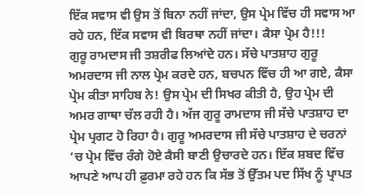ਇੱਕ ਸਵਾਸ ਵੀ ਉਸ ਤੋਂ ਬਿਨਾ ਨਹੀਂ ਜਾਂਦਾ, ਉਸ ਪ੍ਰੇਮ ਵਿੱਚ ਹੀ ਸਵਾਸ ਆ ਰਹੇ ਹਨ, ਇੱਕ ਸਵਾਸ ਵੀ ਬਿਰਥਾ ਨਹੀਂ ਜਾਂਦਾ। ਕੈਸਾ ਪ੍ਰੇਮ ਹੈ!!!
ਗੁਰੂ ਰਾਮਦਾਸ ਜੀ ਤਸ਼ਰੀਫ ਲਿਆਂਦੇ ਹਨ। ਸੱਚੇ ਪਾਤਸ਼ਾਹ ਗੁਰੂ ਅਮਰਦਾਸ ਜੀ ਨਾਲ ਪ੍ਰੇਮ ਕਰਦੇ ਹਨ, ਬਚਪਨ ਵਿੱਚ ਹੀ ਆ ਗਏ, ਕੈਸਾ ਪ੍ਰੇਮ ਕੀਤਾ ਸਾਹਿਬ ਨੇ! ਉਸ ਪ੍ਰੇਮ ਦੀ ਸਿਖਰ ਕੀਤੀ ਹੈ, ਉਹ ਪ੍ਰੇਮ ਦੀ ਅਮਰ ਗਾਥਾ ਚੱਲ ਰਹੀ ਹੈ। ਅੱਜ ਗੁਰੂ ਰਾਮਦਾਸ ਜੀ ਸੱਚੇ ਪਾਤਸ਼ਾਹ ਦਾ ਪ੍ਰੇਮ ਪ੍ਰਗਟ ਹੋ ਰਿਹਾ ਹੈ। ਗੁਰੂ ਅਮਰਦਾਸ ਜੀ ਸੱਚੇ ਪਾਤਸ਼ਾਹ ਦੇ ਚਰਨਾਂ ‘ਚ ਪ੍ਰੇਮ ਵਿੱਚ ਰੰਗੇ ਹੋਏ ਕੈਸੀ ਬਾਣੀ ਉਚਾਰਦੇ ਹਨ। ਇੱਕ ਸ਼ਬਦ ਵਿੱਚ ਆਪਣੇ ਆਪ ਹੀ ਫ਼ੁਰਮਾ ਰਹੇ ਹਨ ਕਿ ਸੱਭ ਤੋਂ ਉੱਤਮ ਪਦ ਸਿੱਖ ਨੂੰ ਪ੍ਰਾਪਤ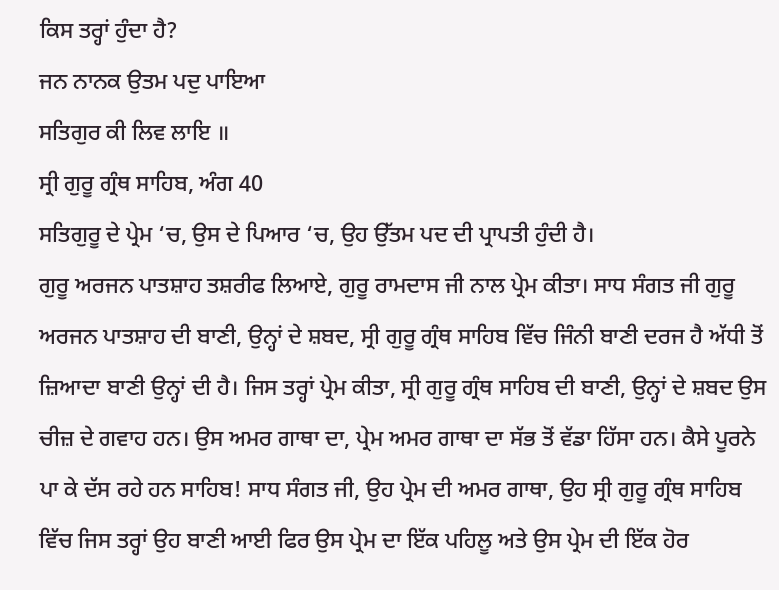ਕਿਸ ਤਰ੍ਹਾਂ ਹੁੰਦਾ ਹੈ?
ਜਨ ਨਾਨਕ ਉਤਮ ਪਦੁ ਪਾਇਆ
ਸਤਿਗੁਰ ਕੀ ਲਿਵ ਲਾਇ ॥
ਸ੍ਰੀ ਗੁਰੂ ਗ੍ਰੰਥ ਸਾਹਿਬ, ਅੰਗ 40
ਸਤਿਗੁਰੂ ਦੇ ਪ੍ਰੇਮ ‘ਚ, ਉਸ ਦੇ ਪਿਆਰ ‘ਚ, ਉਹ ਉੱਤਮ ਪਦ ਦੀ ਪ੍ਰਾਪਤੀ ਹੁੰਦੀ ਹੈ।
ਗੁਰੂ ਅਰਜਨ ਪਾਤਸ਼ਾਹ ਤਸ਼ਰੀਫ ਲਿਆਏ, ਗੁਰੂ ਰਾਮਦਾਸ ਜੀ ਨਾਲ ਪ੍ਰੇਮ ਕੀਤਾ। ਸਾਧ ਸੰਗਤ ਜੀ ਗੁਰੂ ਅਰਜਨ ਪਾਤਸ਼ਾਹ ਦੀ ਬਾਣੀ, ਉਨ੍ਹਾਂ ਦੇ ਸ਼ਬਦ, ਸ੍ਰੀ ਗੁਰੂ ਗ੍ਰੰਥ ਸਾਹਿਬ ਵਿੱਚ ਜਿੰਨੀ ਬਾਣੀ ਦਰਜ ਹੈ ਅੱਧੀ ਤੋਂ ਜ਼ਿਆਦਾ ਬਾਣੀ ਉਨ੍ਹਾਂ ਦੀ ਹੈ। ਜਿਸ ਤਰ੍ਹਾਂ ਪ੍ਰੇਮ ਕੀਤਾ, ਸ੍ਰੀ ਗੁਰੂ ਗ੍ਰੰਥ ਸਾਹਿਬ ਦੀ ਬਾਣੀ, ਉਨ੍ਹਾਂ ਦੇ ਸ਼ਬਦ ਉਸ ਚੀਜ਼ ਦੇ ਗਵਾਹ ਹਨ। ਉਸ ਅਮਰ ਗਾਥਾ ਦਾ, ਪ੍ਰੇਮ ਅਮਰ ਗਾਥਾ ਦਾ ਸੱਭ ਤੋਂ ਵੱਡਾ ਹਿੱਸਾ ਹਨ। ਕੈਸੇ ਪੂਰਨੇ ਪਾ ਕੇ ਦੱਸ ਰਹੇ ਹਨ ਸਾਹਿਬ! ਸਾਧ ਸੰਗਤ ਜੀ, ਉਹ ਪ੍ਰੇਮ ਦੀ ਅਮਰ ਗਾਥਾ, ਉਹ ਸ੍ਰੀ ਗੁਰੂ ਗ੍ਰੰਥ ਸਾਹਿਬ ਵਿੱਚ ਜਿਸ ਤਰ੍ਹਾਂ ਉਹ ਬਾਣੀ ਆਈ ਫਿਰ ਉਸ ਪ੍ਰੇਮ ਦਾ ਇੱਕ ਪਹਿਲੂ ਅਤੇ ਉਸ ਪ੍ਰੇਮ ਦੀ ਇੱਕ ਹੋਰ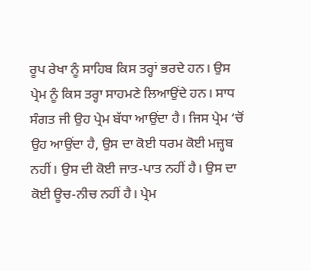ਰੂਪ ਰੇਖਾ ਨੂੰ ਸਾਹਿਬ ਕਿਸ ਤਰ੍ਹਾਂ ਭਰਦੇ ਹਨ। ਉਸ ਪ੍ਰੇਮ ਨੂੰ ਕਿਸ ਤਰ੍ਹਾ ਸਾਹਮਣੇ ਲਿਆਉਂਦੇ ਹਨ। ਸਾਧ ਸੰਗਤ ਜੀ ਉਹ ਪ੍ਰੇਮ ਬੱਧਾ ਆਉਂਦਾ ਹੈ। ਜਿਸ ਪ੍ਰੇਮ ‘ਚੋਂ ਉਹ ਆਉਂਦਾ ਹੈ, ਉਸ ਦਾ ਕੋਈ ਧਰਮ ਕੋਈ ਮਜ਼੍ਹਬ ਨਹੀਂ। ਉਸ ਦੀ ਕੋਈ ਜਾਤ-ਪਾਤ ਨਹੀਂ ਹੈ। ਉਸ ਦਾ ਕੋਈ ਊਚ-ਨੀਚ ਨਹੀਂ ਹੈ। ਪ੍ਰੇਮ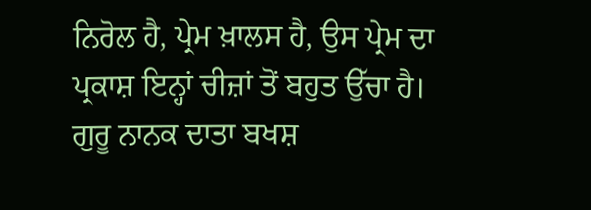ਨਿਰੋਲ ਹੈ, ਪ੍ਰੇਮ ਖ਼ਾਲਸ ਹੈ, ਉਸ ਪ੍ਰੇਮ ਦਾ ਪ੍ਰਕਾਸ਼ ਇਨ੍ਹਾਂ ਚੀਜ਼ਾਂ ਤੋਂ ਬਹੁਤ ਉੱਚਾ ਹੈ।
ਗੁਰੂ ਨਾਨਕ ਦਾਤਾ ਬਖਸ਼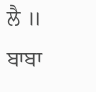ਲੈ ॥
ਬਾਬਾ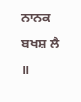ਨਾਨਕ ਬਖਸ਼ ਲੈ ॥